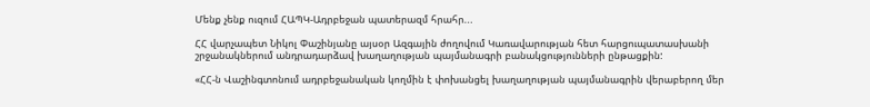Մենք չենք ուզում ՀԱՊԿ-Ադրբեջան պատերազմ հրահր...

ՀՀ վարչապետ Նիկոլ Փաշինյանը այսօր Ազգային ժողովում Կառավարության հետ հարցուպատասխանի շրջանակներում անդրադարձավ խաղաղության պայմանագրի բանակցությունների ընթացքին:

«ՀՀ-ն Վաշինգտոնում ադրբեջանական կողմին է փոխանցել խաղաղության պայմանագրին վերաբերող մեր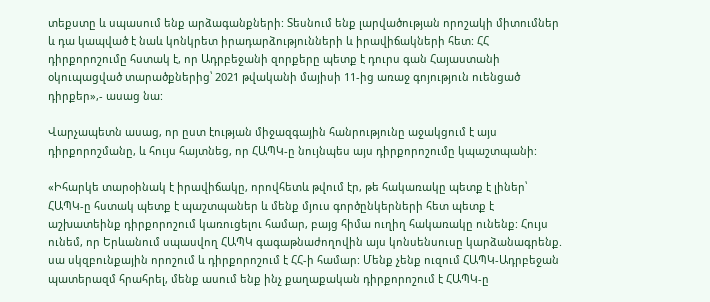տեքստը և սպասում ենք արձագանքների: Տեսնում ենք լարվածության որոշակի միտումներ և դա կապված է նաև կոնկրետ իրադարձությունների և իրավիճակների հետ: ՀՀ դիրքորոշումը հստակ է, որ Ադրբեջանի զորքերը պետք է դուրս գան Հայաստանի օկուպացված տարածքներից՝ 2021 թվականի մայիսի 11-ից առաջ գոյություն ուենցած դիրքեր»,- ասաց նա:

Վարչապետն ասաց, որ ըստ էության միջազգային հանրությունը աջակցում է այս դիրքորոշմանը, և հույս հայտնեց, որ ՀԱՊԿ-ը նույնպես այս դիրքորոշումը կպաշտպանի:

«Իհարկե տարօինակ է իրավիճակը, որովհետև թվում էր, թե հակառակը պետք է լիներ՝ ՀԱՊԿ-ը հստակ պետք է պաշտպաներ և մենք մյուս գործընկերների հետ պետք է աշխատեինք դիրքորոշում կառուցելու համար, բայց հիմա ուղիղ հակառակը ունենք: Հույս ունեմ, որ Երևանում սպասվող ՀԱՊԿ գագաթնաժողովին այս կոնսենսուսը կարձանագրենք. սա սկզբունքային որոշում և դիրքորոշում է ՀՀ-ի համար: Մենք չենք ուզում ՀԱՊԿ-Ադրբեջան  պատերազմ հրահրել, մենք ասում ենք ինչ քաղաքական դիրքորոշում է ՀԱՊԿ-ը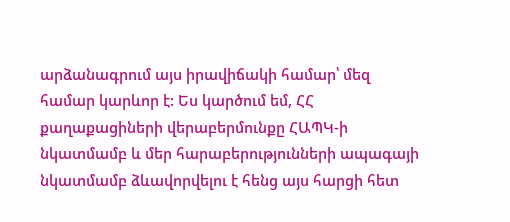արձանագրում այս իրավիճակի համար՝ մեզ համար կարևոր է: Ես կարծում եմ, ՀՀ քաղաքացիների վերաբերմունքը ՀԱՊԿ-ի նկատմամբ և մեր հարաբերությունների ապագայի նկատմամբ ձևավորվելու է հենց այս հարցի հետ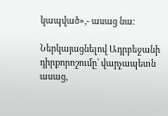կապված»,- ասաց նա:

Ներկայացնելով Ադրբեջանի դիրքորոշումը՝ վարչապետն ասաց,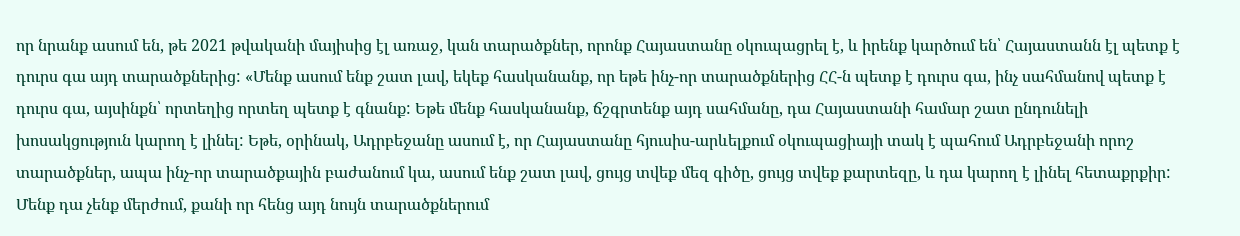որ նրանք ասում են, թե 2021 թվականի մայիսից էլ առաջ, կան տարածքներ, որոնք Հայաստանը օկուպացրել է, և իրենք կարծում են՝ Հայաստանն էլ պետք է դուրս գա այդ տարածքներից: «Մենք ասում ենք շատ լավ, եկեք հասկանանք, որ եթե ինչ-որ տարածքներից ՀՀ-ն պետք է դուրս գա, ինչ սահմանով պետք է դուրս գա, այսինքն՝ որտեղից որտեղ պետք է գնանք: Եթե մենք հասկանանք, ճշգրտենք այդ սահմանը, դա Հայաստանի համար շատ ընդունելի խոսակցություն կարող է լինել: Եթե, օրինակ, Ադրբեջանը ասում է, որ Հայաստանը հյուսիս-արևելքում օկուպացիայի տակ է պահում Ադրբեջանի որոշ տարածքներ, ապա ինչ-որ տարածքային բաժանում կա, ասում ենք շատ լավ, ցույց տվեք մեզ գիծը, ցույց տվեք քարտեզը, և դա կարող է լինել հետաքրքիր: Մենք դա չենք մերժում, քանի որ հենց այդ նույն տարածքներում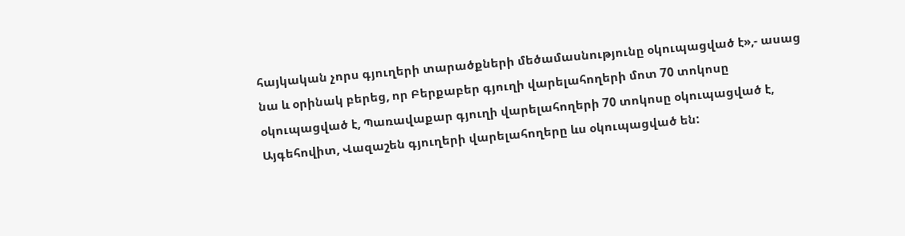հայկական չորս գյուղերի տարածքների մեծամասնությունը օկուպացված է»,- ասաց նա և օրինակ բերեց, որ Բերքաբեր գյուղի վարելահողերի մոտ 70 տոկոսը օկուպացված է, Պառավաքար գյուղի վարելահողերի 70 տոկոսը օկուպացված է, Այգեհովիտ, Վազաշեն գյուղերի վարելահողերը ևս օկուպացված են: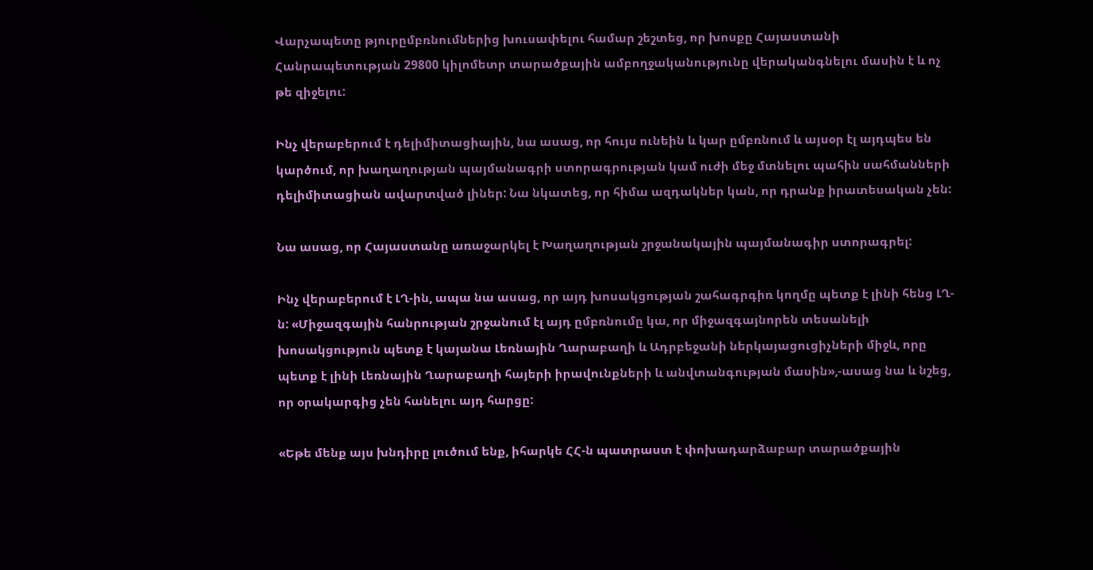Վարչապետը թյուրըմբռնումներից խուսափելու համար շեշտեց, որ խոսքը Հայաստանի Հանրապետության 29800 կիլոմետր տարածքային ամբողջականությունը վերականգնելու մասին է և ոչ թե զիջելու:

Ինչ վերաբերում է դելիմիտացիային, նա ասաց, որ հույս ունեին և կար ըմբռնում և այսօր էլ այդպես են կարծում, որ խաղաղության պայմանագրի ստորագրության կամ ուժի մեջ մտնելու պահին սահմանների դելիմիտացիան ավարտված լիներ: Նա նկատեց, որ հիմա ազդակներ կան, որ դրանք իրատեսական չեն:

Նա ասաց, որ Հայաստանը առաջարկել է Խաղաղության շրջանակային պայմանագիր ստորագրել:

Ինչ վերաբերում է ԼՂ-ին, ապա նա ասաց, որ այդ խոսակցության շահագրգիռ կողմը պետք է լինի հենց ԼՂ-ն: «Միջազգային հանրության շրջանում էլ այդ ըմբռնումը կա, որ միջազգայնորեն տեսանելի խոսակցություն պետք է կայանա Լեռնային Ղարաբաղի և Ադրբեջանի ներկայացուցիչների միջև, որը պետք է լինի Լեռնային Ղարաբաղի հայերի իրավունքների և անվտանգության մասին»,-ասաց նա և նշեց, որ օրակարգից չեն հանելու այդ հարցը:

«Եթե մենք այս խնդիրը լուծում ենք, իհարկե ՀՀ-ն պատրաստ է փոխադարձաբար տարածքային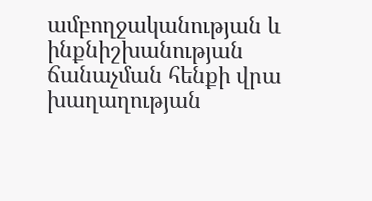ամբողջականության և ինքնիշխանության ճանաչման հենքի վրա խաղաղության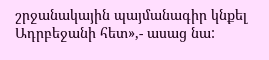շրջանակային պայմանագիր կնքել Ադրբեջանի հետ»,- ասաց նա: